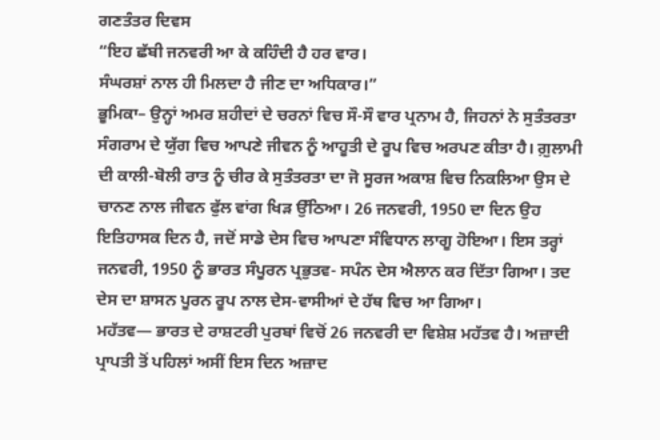ਗਣਤੰਤਰ ਦਿਵਸ
“ਇਹ ਛੱਬੀ ਜਨਵਰੀ ਆ ਕੇ ਕਹਿੰਦੀ ਹੈ ਹਰ ਵਾਰ।
ਸੰਘਰਸ਼ਾਂ ਨਾਲ ਹੀ ਮਿਲਦਾ ਹੈ ਜੀਣ ਦਾ ਅਧਿਕਾਰ।”
ਭੂਮਿਕਾ– ਉਨ੍ਹਾਂ ਅਮਰ ਸ਼ਹੀਦਾਂ ਦੇ ਚਰਨਾਂ ਵਿਚ ਸੌ-ਸੌ ਵਾਰ ਪ੍ਰਨਾਮ ਹੈ, ਜਿਹਨਾਂ ਨੇ ਸੁਤੰਤਰਤਾ ਸੰਗਰਾਮ ਦੇ ਯੁੱਗ ਵਿਚ ਆਪਣੇ ਜੀਵਨ ਨੂੰ ਆਹੂਤੀ ਦੇ ਰੂਪ ਵਿਚ ਅਰਪਣ ਕੀਤਾ ਹੈ। ਗ਼ੁਲਾਮੀ ਦੀ ਕਾਲੀ-ਬੋਲੀ ਰਾਤ ਨੂੰ ਚੀਰ ਕੇ ਸੁਤੰਤਰਤਾ ਦਾ ਜੋ ਸੂਰਜ ਅਕਾਸ਼ ਵਿਚ ਨਿਕਲਿਆ ਉਸ ਦੇ ਚਾਨਣ ਨਾਲ ਜੀਵਨ ਫੁੱਲ ਵਾਂਗ ਖਿੜ ਉੱਠਿਆ। 26 ਜਨਵਰੀ, 1950 ਦਾ ਦਿਨ ਉਹ ਇਤਿਹਾਸਕ ਦਿਨ ਹੈ, ਜਦੋਂ ਸਾਡੇ ਦੇਸ ਵਿਚ ਆਪਣਾ ਸੰਵਿਧਾਨ ਲਾਗੂ ਹੋਇਆ। ਇਸ ਤਰ੍ਹਾਂ ਜਨਵਰੀ, 1950 ਨੂੰ ਭਾਰਤ ਸੰਪੂਰਨ ਪ੍ਰਭੁਤਵ- ਸਪੰਨ ਦੇਸ ਐਲਾਨ ਕਰ ਦਿੱਤਾ ਗਿਆ। ਤਦ ਦੇਸ ਦਾ ਸ਼ਾਸਨ ਪੂਰਨ ਰੂਪ ਨਾਲ ਦੇਸ-ਵਾਸੀਆਂ ਦੇ ਹੱਥ ਵਿਚ ਆ ਗਿਆ।
ਮਹੱਤਵ— ਭਾਰਤ ਦੇ ਰਾਸ਼ਟਰੀ ਪੁਰਬਾਂ ਵਿਚੋਂ 26 ਜਨਵਰੀ ਦਾ ਵਿਸ਼ੇਸ਼ ਮਹੱਤਵ ਹੈ। ਅਜ਼ਾਦੀ ਪ੍ਰਾਪਤੀ ਤੋਂ ਪਹਿਲਾਂ ਅਸੀਂ ਇਸ ਦਿਨ ਅਜ਼ਾਦ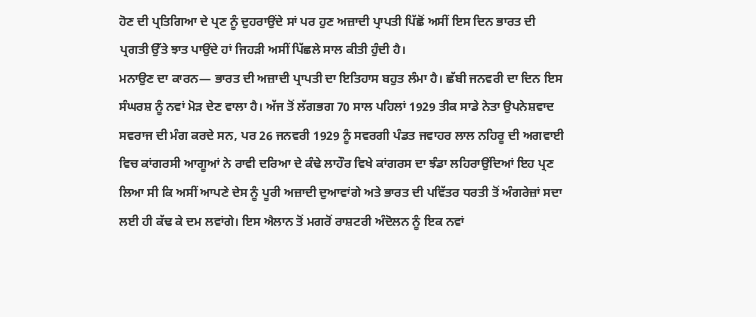ਹੋਣ ਦੀ ਪ੍ਰਤਿਗਿਆ ਦੇ ਪ੍ਰਣ ਨੂੰ ਦੁਹਰਾਉਂਦੇ ਸਾਂ ਪਰ ਹੁਣ ਅਜ਼ਾਦੀ ਪ੍ਰਾਪਤੀ ਪਿੱਛੋਂ ਅਸੀਂ ਇਸ ਦਿਨ ਭਾਰਤ ਦੀ ਪ੍ਰਗਤੀ ਉੱਤੇ ਝਾਤ ਪਾਉਂਦੇ ਹਾਂ ਜਿਹੜੀ ਅਸੀਂ ਪਿੱਛਲੇ ਸਾਲ ਕੀਤੀ ਹੁੰਦੀ ਹੈ।
ਮਨਾਉਣ ਦਾ ਕਾਰਨ— ਭਾਰਤ ਦੀ ਅਜ਼ਾਦੀ ਪ੍ਰਾਪਤੀ ਦਾ ਇਤਿਹਾਸ ਬਹੁਤ ਲੰਮਾ ਹੈ। ਛੱਬੀ ਜਨਵਰੀ ਦਾ ਦਿਨ ਇਸ ਸੰਘਰਸ਼ ਨੂੰ ਨਵਾਂ ਮੋੜ ਦੇਣ ਵਾਲਾ ਹੈ। ਅੱਜ ਤੋਂ ਲੱਗਭਗ 70 ਸਾਲ ਪਹਿਲਾਂ 1929 ਤੀਕ ਸਾਡੇ ਨੇਤਾ ਉਪਨੇਸ਼ਵਾਦ ਸਵਰਾਜ ਦੀ ਮੰਗ ਕਰਦੇ ਸਨ, ਪਰ 26 ਜਨਵਰੀ 1929 ਨੂੰ ਸਵਰਗੀ ਪੰਡਤ ਜਵਾਹਰ ਲਾਲ ਨਹਿਰੂ ਦੀ ਅਗਵਾਈ ਵਿਚ ਕਾਂਗਰਸੀ ਆਗੂਆਂ ਨੇ ਰਾਵੀ ਦਰਿਆ ਦੇ ਕੰਢੇ ਲਾਹੌਰ ਵਿਖੇ ਕਾਂਗਰਸ ਦਾ ਝੰਡਾ ਲਹਿਰਾਉਂਦਿਆਂ ਇਹ ਪ੍ਰਣ ਲਿਆ ਸੀ ਕਿ ਅਸੀਂ ਆਪਣੇ ਦੇਸ ਨੂੰ ਪੂਰੀ ਅਜ਼ਾਦੀ ਦੁਆਵਾਂਗੇ ਅਤੇ ਭਾਰਤ ਦੀ ਪਵਿੱਤਰ ਧਰਤੀ ਤੋਂ ਅੰਗਰੇਜ਼ਾਂ ਸਦਾ ਲਈ ਹੀ ਕੱਢ ਕੇ ਦਮ ਲਵਾਂਗੇ। ਇਸ ਐਲਾਨ ਤੋਂ ਮਗਰੋਂ ਰਾਸ਼ਟਰੀ ਅੰਦੋਲਨ ਨੂੰ ਇਕ ਨਵਾਂ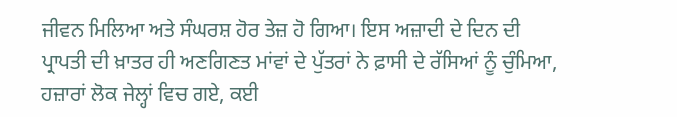ਜੀਵਨ ਮਿਲਿਆ ਅਤੇ ਸੰਘਰਸ਼ ਹੋਰ ਤੇਜ਼ ਹੋ ਗਿਆ। ਇਸ ਅਜ਼ਾਦੀ ਦੇ ਦਿਨ ਦੀ ਪ੍ਰਾਪਤੀ ਦੀ ਖ਼ਾਤਰ ਹੀ ਅਣਗਿਣਤ ਮਾਂਵਾਂ ਦੇ ਪੁੱਤਰਾਂ ਨੇ ਫ਼ਾਸੀ ਦੇ ਰੱਸਿਆਂ ਨੂੰ ਚੁੰਮਿਆ, ਹਜ਼ਾਰਾਂ ਲੋਕ ਜੇਲ੍ਹਾਂ ਵਿਚ ਗਏ, ਕਈ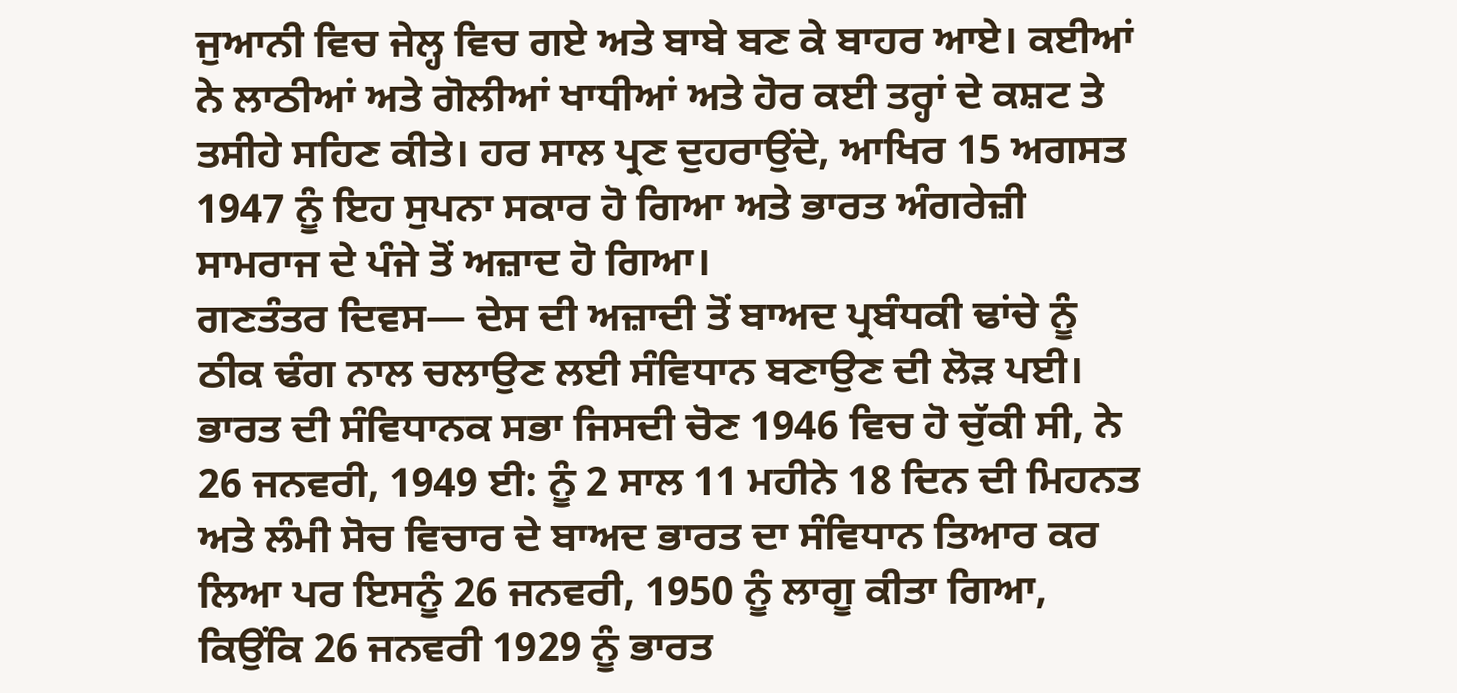ਜੁਆਨੀ ਵਿਚ ਜੇਲ੍ਹ ਵਿਚ ਗਏ ਅਤੇ ਬਾਬੇ ਬਣ ਕੇ ਬਾਹਰ ਆਏ। ਕਈਆਂ ਨੇ ਲਾਠੀਆਂ ਅਤੇ ਗੋਲੀਆਂ ਖਾਧੀਆਂ ਅਤੇ ਹੋਰ ਕਈ ਤਰ੍ਹਾਂ ਦੇ ਕਸ਼ਟ ਤੇ ਤਸੀਹੇ ਸਹਿਣ ਕੀਤੇ। ਹਰ ਸਾਲ ਪ੍ਰਣ ਦੁਹਰਾਉਂਦੇ, ਆਖਿਰ 15 ਅਗਸਤ 1947 ਨੂੰ ਇਹ ਸੁਪਨਾ ਸਕਾਰ ਹੋ ਗਿਆ ਅਤੇ ਭਾਰਤ ਅੰਗਰੇਜ਼ੀ ਸਾਮਰਾਜ ਦੇ ਪੰਜੇ ਤੋਂ ਅਜ਼ਾਦ ਹੋ ਗਿਆ।
ਗਣਤੰਤਰ ਦਿਵਸ— ਦੇਸ ਦੀ ਅਜ਼ਾਦੀ ਤੋਂ ਬਾਅਦ ਪ੍ਰਬੰਧਕੀ ਢਾਂਚੇ ਨੂੰ ਠੀਕ ਢੰਗ ਨਾਲ ਚਲਾਉਣ ਲਈ ਸੰਵਿਧਾਨ ਬਣਾਉਣ ਦੀ ਲੋੜ ਪਈ। ਭਾਰਤ ਦੀ ਸੰਵਿਧਾਨਕ ਸਭਾ ਜਿਸਦੀ ਚੋਣ 1946 ਵਿਚ ਹੋ ਚੁੱਕੀ ਸੀ, ਨੇ 26 ਜਨਵਰੀ, 1949 ਈ: ਨੂੰ 2 ਸਾਲ 11 ਮਹੀਨੇ 18 ਦਿਨ ਦੀ ਮਿਹਨਤ ਅਤੇ ਲੰਮੀ ਸੋਚ ਵਿਚਾਰ ਦੇ ਬਾਅਦ ਭਾਰਤ ਦਾ ਸੰਵਿਧਾਨ ਤਿਆਰ ਕਰ ਲਿਆ ਪਰ ਇਸਨੂੰ 26 ਜਨਵਰੀ, 1950 ਨੂੰ ਲਾਗੂ ਕੀਤਾ ਗਿਆ, ਕਿਉਂਕਿ 26 ਜਨਵਰੀ 1929 ਨੂੰ ਭਾਰਤ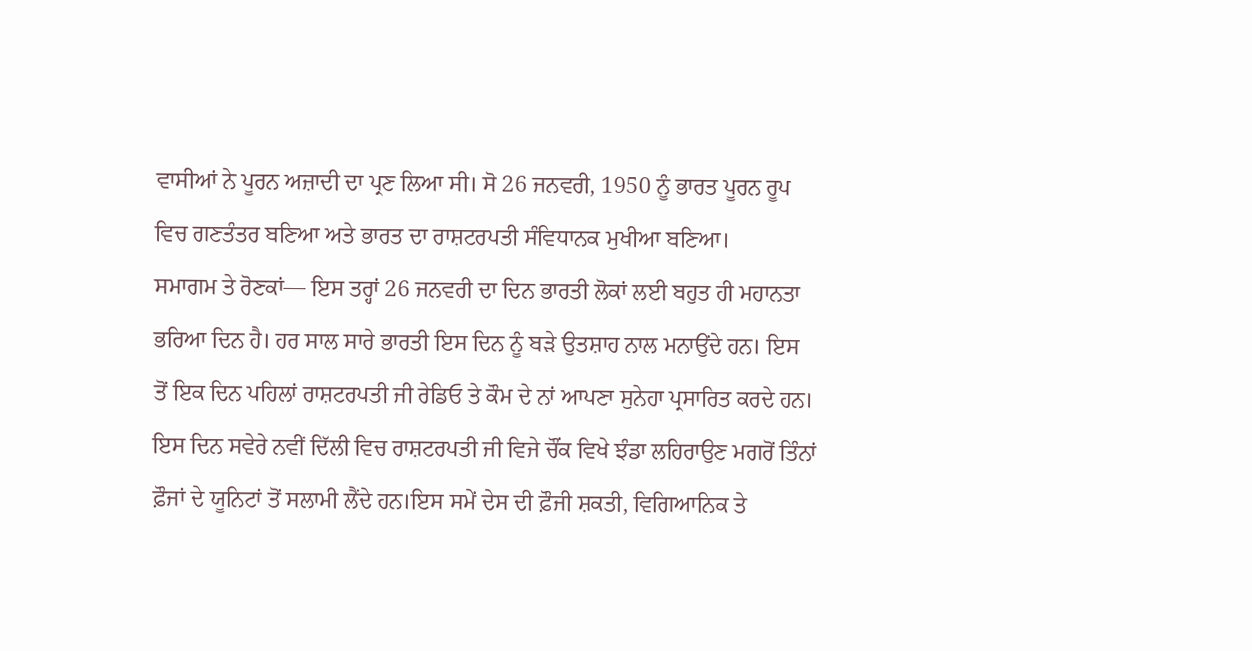ਵਾਸੀਆਂ ਨੇ ਪੂਰਨ ਅਜ਼ਾਦੀ ਦਾ ਪ੍ਰਣ ਲਿਆ ਸੀ। ਸੋ 26 ਜਨਵਰੀ, 1950 ਨੂੰ ਭਾਰਤ ਪੂਰਨ ਰੂਪ ਵਿਚ ਗਣਤੰਤਰ ਬਣਿਆ ਅਤੇ ਭਾਰਤ ਦਾ ਰਾਸ਼ਟਰਪਤੀ ਸੰਵਿਧਾਨਕ ਮੁਖੀਆ ਬਣਿਆ।
ਸਮਾਗਮ ਤੇ ਰੋਣਕਾਂ— ਇਸ ਤਰ੍ਹਾਂ 26 ਜਨਵਰੀ ਦਾ ਦਿਨ ਭਾਰਤੀ ਲੋਕਾਂ ਲਈ ਬਹੁਤ ਹੀ ਮਹਾਨਤਾ ਭਰਿਆ ਦਿਨ ਹੈ। ਹਰ ਸਾਲ ਸਾਰੇ ਭਾਰਤੀ ਇਸ ਦਿਨ ਨੂੰ ਬੜੇ ਉਤਸ਼ਾਹ ਨਾਲ ਮਨਾਉਂਦੇ ਹਨ। ਇਸ ਤੋਂ ਇਕ ਦਿਨ ਪਹਿਲਾਂ ਰਾਸ਼ਟਰਪਤੀ ਜੀ ਰੇਡਿਓ ਤੇ ਕੌਮ ਦੇ ਨਾਂ ਆਪਣਾ ਸੁਨੇਹਾ ਪ੍ਰਸਾਰਿਤ ਕਰਦੇ ਹਨ। ਇਸ ਦਿਨ ਸਵੇਰੇ ਨਵੀਂ ਦਿੱਲੀ ਵਿਚ ਰਾਸ਼ਟਰਪਤੀ ਜੀ ਵਿਜੇ ਚੌਂਕ ਵਿਖੇ ਝੰਡਾ ਲਹਿਰਾਉਣ ਮਗਰੋਂ ਤਿੰਨਾਂ ਫ਼ੌਜਾਂ ਦੇ ਯੂਨਿਟਾਂ ਤੋਂ ਸਲਾਮੀ ਲੈਂਦੇ ਹਨ।ਇਸ ਸਮੇਂ ਦੇਸ ਦੀ ਫ਼ੌਜੀ ਸ਼ਕਤੀ, ਵਿਗਿਆਨਿਕ ਤੇ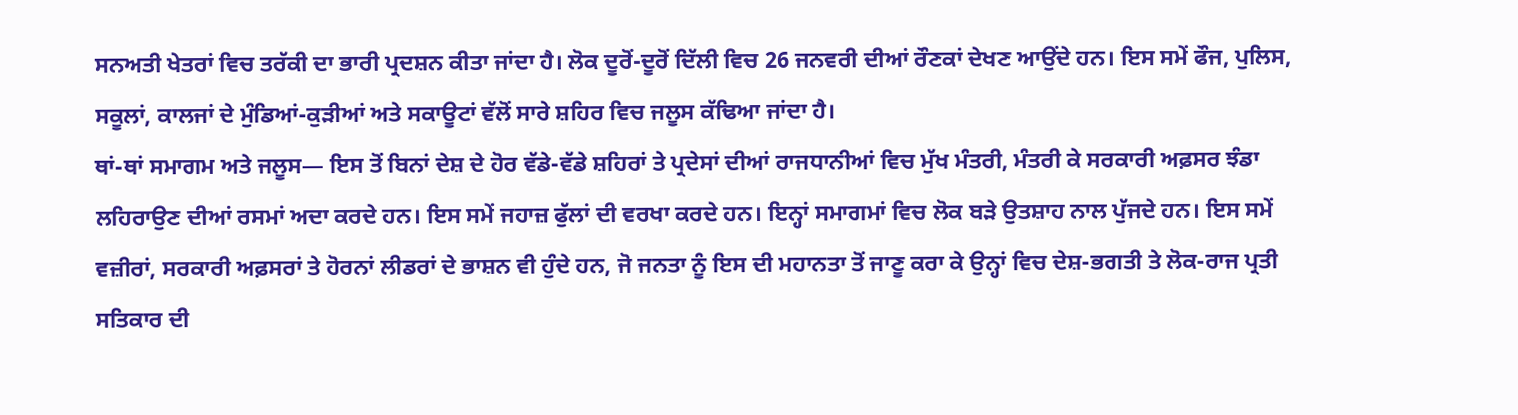ਸਨਅਤੀ ਖੇਤਰਾਂ ਵਿਚ ਤਰੱਕੀ ਦਾ ਭਾਰੀ ਪ੍ਰਦਸ਼ਨ ਕੀਤਾ ਜਾਂਦਾ ਹੈ। ਲੋਕ ਦੂਰੋਂ-ਦੂਰੋਂ ਦਿੱਲੀ ਵਿਚ 26 ਜਨਵਰੀ ਦੀਆਂ ਰੌਣਕਾਂ ਦੇਖਣ ਆਉਂਦੇ ਹਨ। ਇਸ ਸਮੇਂ ਫੌਜ, ਪੁਲਿਸ, ਸਕੂਲਾਂ, ਕਾਲਜਾਂ ਦੇ ਮੁੰਡਿਆਂ-ਕੁੜੀਆਂ ਅਤੇ ਸਕਾਊਟਾਂ ਵੱਲੋਂ ਸਾਰੇ ਸ਼ਹਿਰ ਵਿਚ ਜਲੂਸ ਕੱਢਿਆ ਜਾਂਦਾ ਹੈ।
ਥਾਂ-ਥਾਂ ਸਮਾਗਮ ਅਤੇ ਜਲੂਸ— ਇਸ ਤੋਂ ਬਿਨਾਂ ਦੇਸ਼ ਦੇ ਹੋਰ ਵੱਡੇ-ਵੱਡੇ ਸ਼ਹਿਰਾਂ ਤੇ ਪ੍ਰਦੇਸਾਂ ਦੀਆਂ ਰਾਜਧਾਨੀਆਂ ਵਿਚ ਮੁੱਖ ਮੰਤਰੀ, ਮੰਤਰੀ ਕੇ ਸਰਕਾਰੀ ਅਫ਼ਸਰ ਝੰਡਾ ਲਹਿਰਾਉਣ ਦੀਆਂ ਰਸਮਾਂ ਅਦਾ ਕਰਦੇ ਹਨ। ਇਸ ਸਮੇਂ ਜਹਾਜ਼ ਫੁੱਲਾਂ ਦੀ ਵਰਖਾ ਕਰਦੇ ਹਨ। ਇਨ੍ਹਾਂ ਸਮਾਗਮਾਂ ਵਿਚ ਲੋਕ ਬੜੇ ਉਤਸ਼ਾਹ ਨਾਲ ਪੁੱਜਦੇ ਹਨ। ਇਸ ਸਮੇਂ ਵਜ਼ੀਰਾਂ, ਸਰਕਾਰੀ ਅਫ਼ਸਰਾਂ ਤੇ ਹੋਰਨਾਂ ਲੀਡਰਾਂ ਦੇ ਭਾਸ਼ਨ ਵੀ ਹੁੰਦੇ ਹਨ, ਜੋ ਜਨਤਾ ਨੂੰ ਇਸ ਦੀ ਮਹਾਨਤਾ ਤੋਂ ਜਾਣੂ ਕਰਾ ਕੇ ਉਨ੍ਹਾਂ ਵਿਚ ਦੇਸ਼-ਭਗਤੀ ਤੇ ਲੋਕ-ਰਾਜ ਪ੍ਰਤੀ ਸਤਿਕਾਰ ਦੀ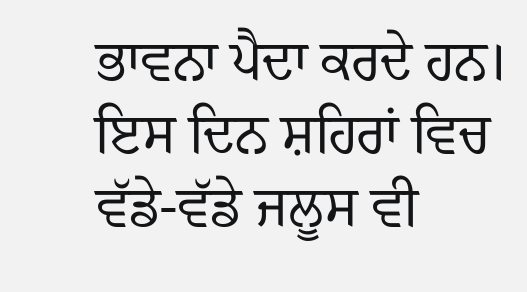ਭਾਵਨਾ ਪੈਦਾ ਕਰਦੇ ਹਨ। ਇਸ ਦਿਨ ਸ਼ਹਿਰਾਂ ਵਿਚ ਵੱਡੇ-ਵੱਡੇ ਜਲੂਸ ਵੀ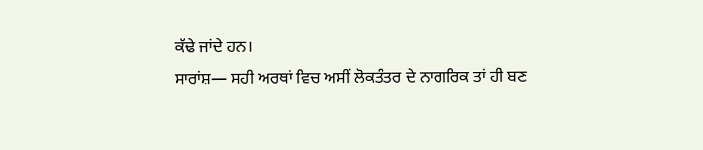ਕੱਢੇ ਜਾਂਦੇ ਹਨ।
ਸਾਰਾਂਸ਼— ਸਹੀ ਅਰਥਾਂ ਵਿਚ ਅਸੀਂ ਲੋਕਤੰਤਰ ਦੇ ਨਾਗਰਿਕ ਤਾਂ ਹੀ ਬਣ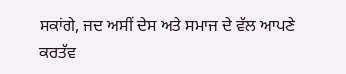ਸਕਾਂਗੇ, ਜਦ ਅਸੀਂ ਦੇਸ ਅਤੇ ਸਮਾਜ ਦੇ ਵੱਲ ਆਪਣੇ ਕਰਤੱਵ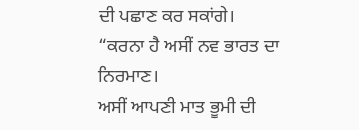ਦੀ ਪਛਾਣ ਕਰ ਸਕਾਂਗੇ।
“ਕਰਨਾ ਹੈ ਅਸੀਂ ਨਵ ਭਾਰਤ ਦਾ ਨਿਰਮਾਣ।
ਅਸੀਂ ਆਪਣੀ ਮਾਤ ਭੂਮੀ ਦੀ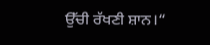ਉੱਚੀ ਰੱਖਣੀ ਸ਼ਾਨ।“